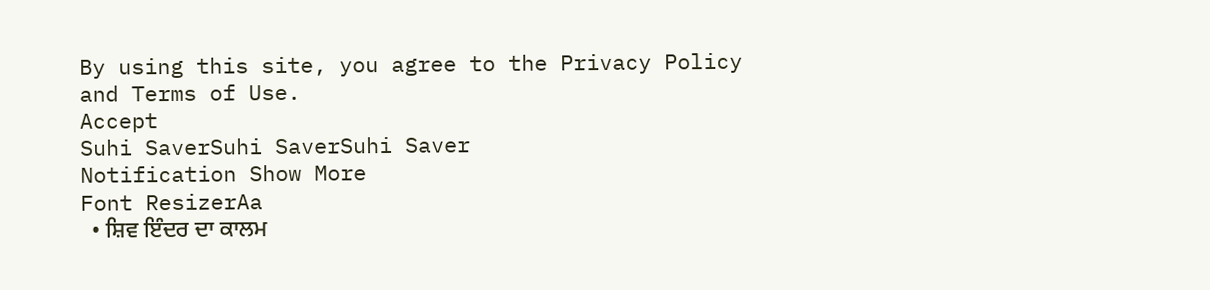By using this site, you agree to the Privacy Policy and Terms of Use.
Accept
Suhi SaverSuhi SaverSuhi Saver
Notification Show More
Font ResizerAa
  • ਸ਼ਿਵ ਇੰਦਰ ਦਾ ਕਾਲਮ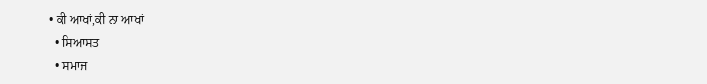• ਕੀ ਆਖਾਂ,ਕੀ ਨਾ ਆਖਾਂ
  • ਸਿਆਸਤ
  • ਸਮਾਜ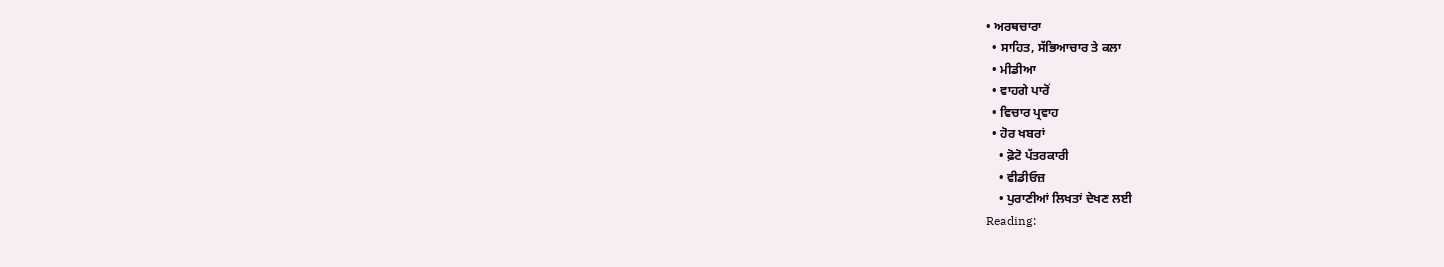• ਅਰਥਚਾਰਾ
  • ਸਾਹਿਤ, ਸੱਭਿਆਚਾਰ ਤੇ ਕਲਾ
  • ਮੀਡੀਆ
  • ਵਾਹਗੇ ਪਾਰੋਂ
  • ਵਿਚਾਰ ਪ੍ਰਵਾਹ
  • ਹੋਰ ਖਬਰਾਂ
    • ਫ਼ੋਟੋ ਪੱਤਰਕਾਰੀ
    • ਵੀਡੀਓਜ਼
    • ਪੁਰਾਣੀਆਂ ਲਿਖਤਾਂ ਦੇਖਣ ਲਈ
Reading: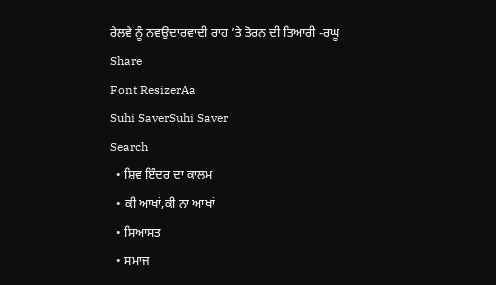ਰੇਲਵੇ ਨੂੰ ਨਵਉਦਾਰਵਾਦੀ ਰਾਹ ’ਤੇ ਤੋਰਨ ਦੀ ਤਿਆਰੀ -ਰਘੂ
Share
Font ResizerAa
Suhi SaverSuhi Saver
Search
  • ਸ਼ਿਵ ਇੰਦਰ ਦਾ ਕਾਲਮ
  • ਕੀ ਆਖਾਂ,ਕੀ ਨਾ ਆਖਾਂ
  • ਸਿਆਸਤ
  • ਸਮਾਜ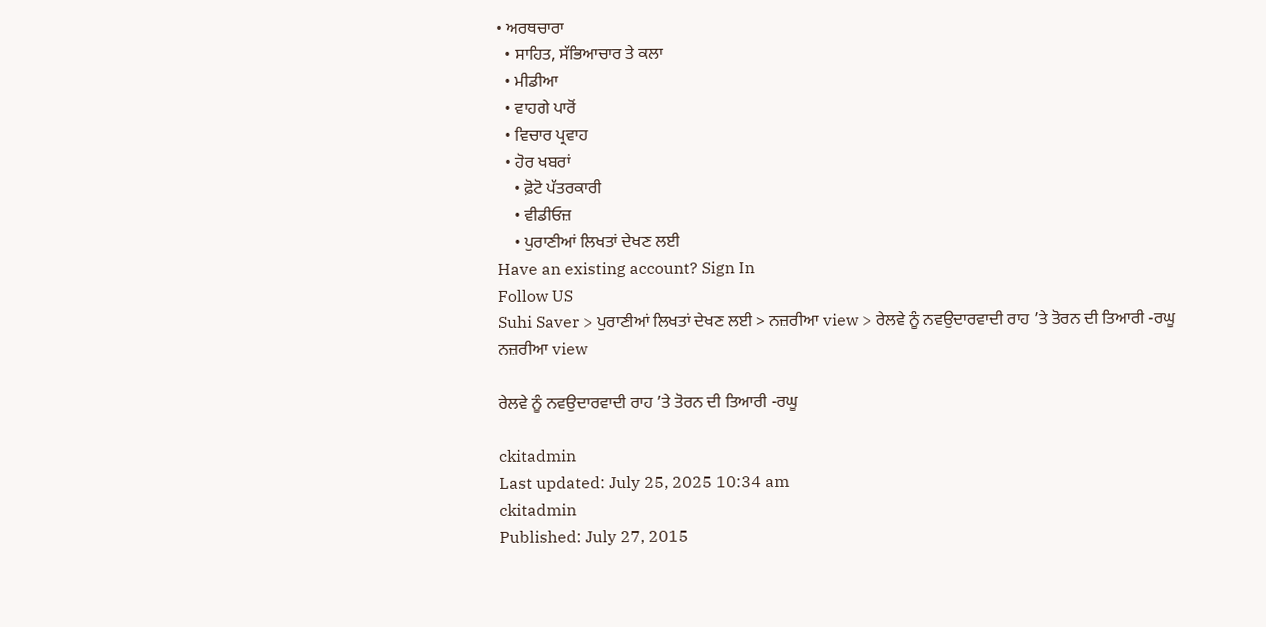• ਅਰਥਚਾਰਾ
  • ਸਾਹਿਤ, ਸੱਭਿਆਚਾਰ ਤੇ ਕਲਾ
  • ਮੀਡੀਆ
  • ਵਾਹਗੇ ਪਾਰੋਂ
  • ਵਿਚਾਰ ਪ੍ਰਵਾਹ
  • ਹੋਰ ਖਬਰਾਂ
    • ਫ਼ੋਟੋ ਪੱਤਰਕਾਰੀ
    • ਵੀਡੀਓਜ਼
    • ਪੁਰਾਣੀਆਂ ਲਿਖਤਾਂ ਦੇਖਣ ਲਈ
Have an existing account? Sign In
Follow US
Suhi Saver > ਪੁਰਾਣੀਆਂ ਲਿਖਤਾਂ ਦੇਖਣ ਲਈ > ਨਜ਼ਰੀਆ view > ਰੇਲਵੇ ਨੂੰ ਨਵਉਦਾਰਵਾਦੀ ਰਾਹ ’ਤੇ ਤੋਰਨ ਦੀ ਤਿਆਰੀ -ਰਘੂ
ਨਜ਼ਰੀਆ view

ਰੇਲਵੇ ਨੂੰ ਨਵਉਦਾਰਵਾਦੀ ਰਾਹ ’ਤੇ ਤੋਰਨ ਦੀ ਤਿਆਰੀ -ਰਘੂ

ckitadmin
Last updated: July 25, 2025 10:34 am
ckitadmin
Published: July 27, 2015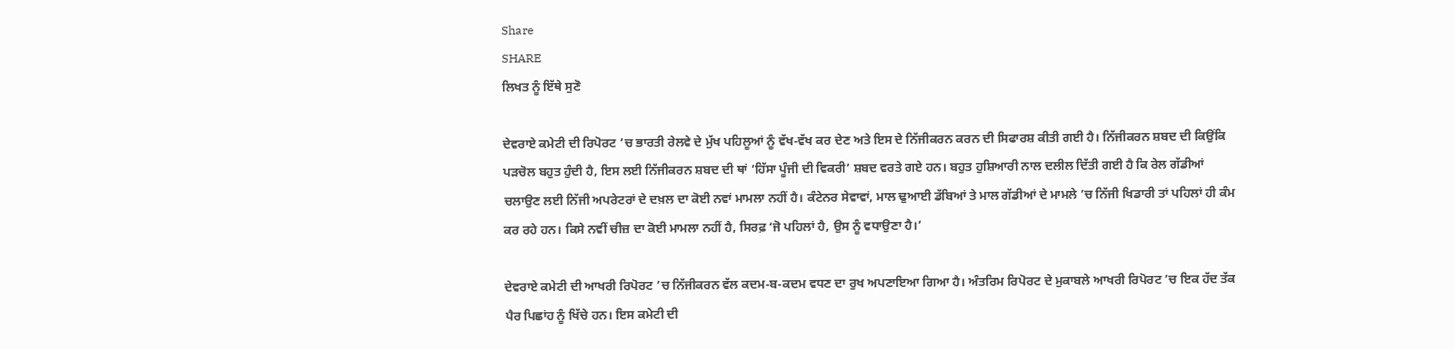Share
SHARE
ਲਿਖਤ ਨੂੰ ਇੱਥੇ ਸੁਣੋ

ਦੇਵਰਾਏ ਕਮੇਟੀ ਦੀ ਰਿਪੋਰਟ ’ਚ ਭਾਰਤੀ ਰੇਲਵੇ ਦੇ ਮੁੱਖ ਪਹਿਲੂਆਂ ਨੂੰ ਵੱਖ-ਵੱਖ ਕਰ ਦੇਣ ਅਤੇ ਇਸ ਦੇ ਨਿੱਜੀਕਰਨ ਕਰਨ ਦੀ ਸਿਫਾਰਸ਼ ਕੀਤੀ ਗਈ ਹੈ। ਨਿੱਜੀਕਰਨ ਸ਼ਬਦ ਦੀ ਕਿਉਂਕਿ ਪੜਚੋਲ ਬਹੁਤ ਹੁੰਦੀ ਹੈ, ਇਸ ਲਈ ਨਿੱਜੀਕਰਨ ਸ਼ਬਦ ਦੀ ਥਾਂ ‘ਹਿੱਸਾ ਪੂੰਜੀ ਦੀ ਵਿਕਰੀ’ ਸ਼ਬਦ ਵਰਤੇ ਗਏ ਹਨ। ਬਹੁਤ ਹੁਸ਼ਿਆਰੀ ਨਾਲ ਦਲੀਲ ਦਿੱਤੀ ਗਈ ਹੈ ਕਿ ਰੇਲ ਗੱਡੀਆਂ ਚਲਾਉਣ ਲਈ ਨਿੱਜੀ ਅਪਰੇਟਰਾਂ ਦੇ ਦਖ਼ਲ ਦਾ ਕੋਈ ਨਵਾਂ ਮਾਮਲਾ ਨਹੀਂ ਹੈ। ਕੰਟੇਨਰ ਸੇਵਾਵਾਂ, ਮਾਲ ਢੁਆਈ ਡੱਬਿਆਂ ਤੇ ਮਾਲ ਗੱਡੀਆਂ ਦੇ ਮਾਮਲੇ ’ਚ ਨਿੱਜੀ ਖਿਡਾਰੀ ਤਾਂ ਪਹਿਲਾਂ ਹੀ ਕੰਮ ਕਰ ਰਹੇ ਹਨ। ਕਿਸੇ ਨਵੀਂ ਚੀਜ਼ ਦਾ ਕੋਈ ਮਾਮਲਾ ਨਹੀਂ ਹੈ, ਸਿਰਫ਼ ‘ਜੋ ਪਹਿਲਾਂ ਹੈ, ਉਸ ਨੂੰ ਵਧਾਉਣਾ ਹੈ।’

ਦੇਵਰਾਏ ਕਮੇਟੀ ਦੀ ਆਖਰੀ ਰਿਪੋਰਟ ’ਚ ਨਿੱਜੀਕਰਨ ਵੱਲ ਕਦਮ-ਬ-ਕਦਮ ਵਧਣ ਦਾ ਰੁਖ ਅਪਣਾਇਆ ਗਿਆ ਹੈ। ਅੰਤਰਿਮ ਰਿਪੋਰਟ ਦੇ ਮੁਕਾਬਲੇ ਆਖਰੀ ਰਿਪੋਰਟ ’ਚ ਇਕ ਹੱਦ ਤੱਕ ਪੈਰ ਪਿਛਾਂਹ ਨੂੰ ਖਿੱਚੇ ਹਨ। ਇਸ ਕਮੇਟੀ ਦੀ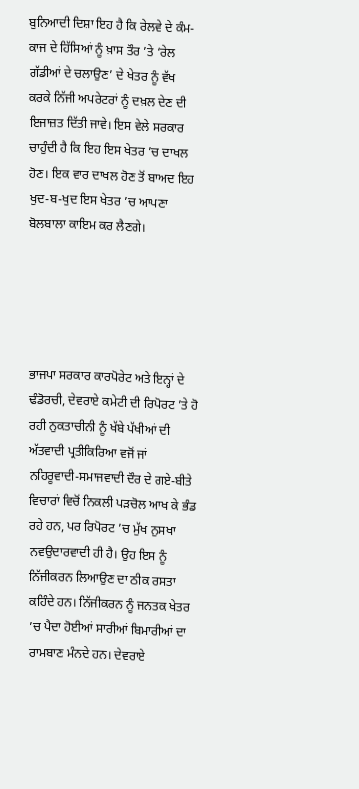ਬੁਨਿਆਦੀ ਦਿਸ਼ਾ ਇਹ ਹੈ ਕਿ ਰੇਲਵੇ ਦੇ ਕੰਮ-ਕਾਜ ਦੇ ਹਿੱਸਿਆਂ ਨੂੰ ਖ਼ਾਸ ਤੌਰ ’ਤੇ ‘ਰੇਲ ਗੱਡੀਆਂ ਦੇ ਚਲਾਉਣ’ ਦੇ ਖੇਤਰ ਨੂੰ ਵੱਖ ਕਰਕੇ ਨਿੱਜੀ ਅਪਰੇਟਰਾਂ ਨੂੰ ਦਖ਼ਲ ਦੇਣ ਦੀ ਇਜਾਜ਼ਤ ਦਿੱਤੀ ਜਾਵੇ। ਇਸ ਵੇਲੇ ਸਰਕਾਰ ਚਾਹੁੰਦੀ ਹੈ ਕਿ ਇਹ ਇਸ ਖੇਤਰ ’ਚ ਦਾਖਲ ਹੋਣ। ਇਕ ਵਾਰ ਦਾਖਲ ਹੋਣ ਤੋਂ ਬਾਅਦ ਇਹ ਖੁਦ-ਬ-ਖੁਦ ਇਸ ਖੇਤਰ ’ਚ ਆਪਣਾ ਬੋਲਬਾਲਾ ਕਾਇਮ ਕਰ ਲੈਣਗੇ।





ਭਾਜਪਾ ਸਰਕਾਰ ਕਾਰਪੋਰੇਟ ਅਤੇ ਇਨ੍ਹਾਂ ਦੇ ਢੰਡੋਰਚੀ, ਦੇਵਰਾਏ ਕਮੇਟੀ ਦੀ ਰਿਪੋਰਟ ’ਤੇ ਹੋ ਰਹੀ ਨੁਕਤਾਚੀਨੀ ਨੂੰ ਖੱਬੇ ਪੱਖੀਆਂ ਦੀ ਅੱਤਵਾਦੀ ਪ੍ਰਤੀਕਿਰਿਆ ਵਜੋਂ ਜਾਂ ਨਹਿਰੂਵਾਦੀ-ਸਮਾਜਵਾਦੀ ਦੌਰ ਦੇ ਗਏ-ਬੀਤੇ ਵਿਚਾਰਾਂ ਵਿਚੋਂ ਨਿਕਲੀ ਪੜਚੋਲ ਆਖ ਕੇ ਭੰਡ ਰਹੇ ਹਨ, ਪਰ ਰਿਪੋਰਟ ’ਚ ਮੁੱਖ ਨੁਸਖਾ ਨਵਉਦਾਰਵਾਦੀ ਹੀ ਹੈ। ਉਹ ਇਸ ਨੂੰ ਨਿੱਜੀਕਰਨ ਲਿਆਉਣ ਦਾ ਠੀਕ ਰਸਤਾ ਕਹਿੰਦੇ ਹਨ। ਨਿੱਜੀਕਰਨ ਨੂੰ ਜਨਤਕ ਖੇਤਰ ’ਚ ਪੈਦਾ ਹੋਈਆਂ ਸਾਰੀਆਂ ਬਿਮਾਰੀਆਂ ਦਾ ਰਾਮਬਾਣ ਮੰਨਦੇ ਹਨ। ਦੇਵਰਾਏ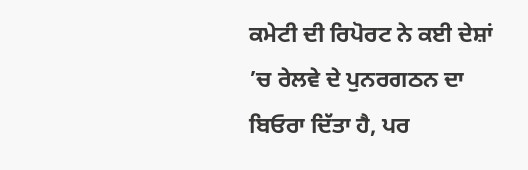ਕਮੇਟੀ ਦੀ ਰਿਪੋਰਟ ਨੇ ਕਈ ਦੇਸ਼ਾਂ ’ਚ ਰੇਲਵੇ ਦੇ ਪੁਨਰਗਠਨ ਦਾ ਬਿਓਰਾ ਦਿੱਤਾ ਹੈ, ਪਰ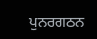ਪੁਨਰਗਠਨ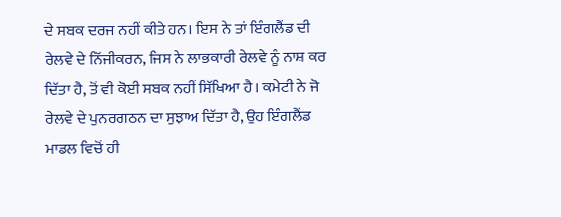ਦੇ ਸਬਕ ਦਰਜ ਨਹੀਂ ਕੀਤੇ ਹਨ। ਇਸ ਨੇ ਤਾਂ ਇੰਗਲੈਂਡ ਦੀ ਰੇਲਵੇ ਦੇ ਨਿੱਜੀਕਰਨ, ਜਿਸ ਨੇ ਲਾਭਕਾਰੀ ਰੇਲਵੇ ਨੂੰ ਨਾਸ਼ ਕਰ ਦਿੱਤਾ ਹੈ, ਤੋਂ ਵੀ ਕੋਈ ਸਬਕ ਨਹੀਂ ਸਿੱਖਿਆ ਹੈ। ਕਮੇਟੀ ਨੇ ਜੋ ਰੇਲਵੇ ਦੇ ਪੁਨਰਗਠਨ ਦਾ ਸੁਝਾਅ ਦਿੱਤਾ ਹੈ, ਉਹ ਇੰਗਲੈਂਡ ਮਾਡਲ ਵਿਚੋਂ ਹੀ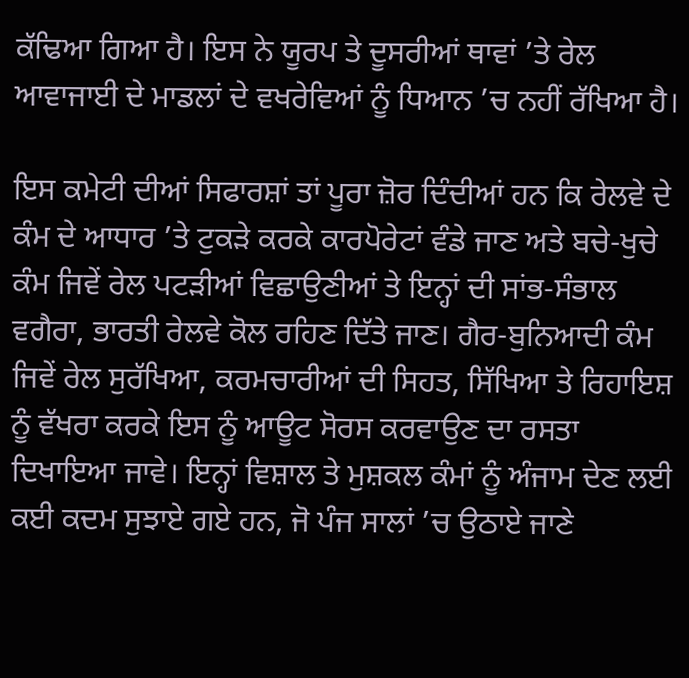ਕੱਢਿਆ ਗਿਆ ਹੈ। ਇਸ ਨੇ ਯੂਰਪ ਤੇ ਦੂਸਰੀਆਂ ਥਾਵਾਂ ’ਤੇ ਰੇਲ ਆਵਾਜਾਈ ਦੇ ਮਾਡਲਾਂ ਦੇ ਵਖਰੇਵਿਆਂ ਨੂੰ ਧਿਆਨ ’ਚ ਨਹੀਂ ਰੱਖਿਆ ਹੈ।

ਇਸ ਕਮੇਟੀ ਦੀਆਂ ਸਿਫਾਰਸ਼ਾਂ ਤਾਂ ਪੂਰਾ ਜ਼ੋਰ ਦਿੰਦੀਆਂ ਹਨ ਕਿ ਰੇਲਵੇ ਦੇ ਕੰਮ ਦੇ ਆਧਾਰ ’ਤੇ ਟੁਕੜੇ ਕਰਕੇ ਕਾਰਪੋਰੇਟਾਂ ਵੰਡੇ ਜਾਣ ਅਤੇ ਬਚੇ-ਖੁਚੇ ਕੰਮ ਜਿਵੇਂ ਰੇਲ ਪਟੜੀਆਂ ਵਿਛਾਉਣੀਆਂ ਤੇ ਇਨ੍ਹਾਂ ਦੀ ਸਾਂਭ-ਸੰਭਾਲ ਵਗੈਰਾ, ਭਾਰਤੀ ਰੇਲਵੇ ਕੋਲ ਰਹਿਣ ਦਿੱਤੇ ਜਾਣ। ਗੈਰ-ਬੁਨਿਆਦੀ ਕੰਮ ਜਿਵੇਂ ਰੇਲ ਸੁਰੱਖਿਆ, ਕਰਮਚਾਰੀਆਂ ਦੀ ਸਿਹਤ, ਸਿੱਖਿਆ ਤੇ ਰਿਹਾਇਸ਼ ਨੂੰ ਵੱਖਰਾ ਕਰਕੇ ਇਸ ਨੂੰ ਆਊਟ ਸੋਰਸ ਕਰਵਾਉਣ ਦਾ ਰਸਤਾ ਦਿਖਾਇਆ ਜਾਵੇ। ਇਨ੍ਹਾਂ ਵਿਸ਼ਾਲ ਤੇ ਮੁਸ਼ਕਲ ਕੰਮਾਂ ਨੂੰ ਅੰਜਾਮ ਦੇਣ ਲਈ ਕਈ ਕਦਮ ਸੁਝਾਏ ਗਏ ਹਨ, ਜੋ ਪੰਜ ਸਾਲਾਂ ’ਚ ਉਠਾਏ ਜਾਣੇ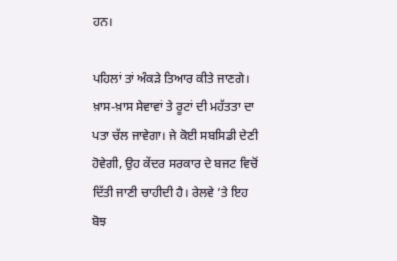ਹਨ।

ਪਹਿਲਾਂ ਤਾਂ ਅੰਕੜੇ ਤਿਆਰ ਕੀਤੇ ਜਾਣਗੇ। ਖ਼ਾਸ-ਖ਼ਾਸ ਸੇਵਾਵਾਂ ਤੇ ਰੂਟਾਂ ਦੀ ਮਹੱਤਤਾ ਦਾ ਪਤਾ ਚੱਲ ਜਾਵੇਗਾ। ਜੇ ਕੋਈ ਸਬਸਿਡੀ ਦੇਣੀ ਹੋਵੇਗੀ, ਉਹ ਕੇਂਦਰ ਸਰਕਾਰ ਦੇ ਬਜਟ ਵਿਚੋਂ ਦਿੱਤੀ ਜਾਣੀ ਚਾਹੀਦੀ ਹੈ। ਰੇਲਵੇ ’ਤੇ ਇਹ ਬੋਝ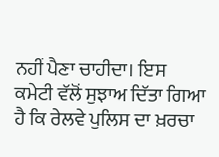ਨਹੀਂ ਪੈਣਾ ਚਾਹੀਦਾ। ਇਸ ਕਮੇਟੀ ਵੱਲੋਂ ਸੁਝਾਅ ਦਿੱਤਾ ਗਿਆ ਹੈ ਕਿ ਰੇਲਵੇ ਪੁਲਿਸ ਦਾ ਖ਼ਰਚਾ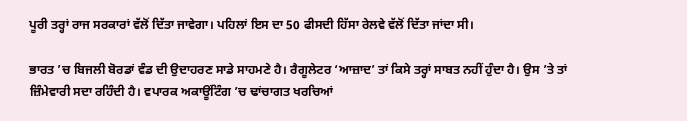ਪੂਰੀ ਤਰ੍ਹਾਂ ਰਾਜ ਸਰਕਾਰਾਂ ਵੱਲੋਂ ਦਿੱਤਾ ਜਾਵੇਗਾ। ਪਹਿਲਾਂ ਇਸ ਦਾ 50 ਫੀਸਦੀ ਹਿੱਸਾ ਰੇਲਵੇ ਵੱਲੋਂ ਦਿੱਤਾ ਜਾਂਦਾ ਸੀ।

ਭਾਰਤ ’ਚ ਬਿਜਲੀ ਬੋਰਡਾਂ ਵੰਡ ਦੀ ਉਦਾਹਰਣ ਸਾਡੇ ਸਾਹਮਣੇ ਹੈ। ਰੈਗੂਲੇਟਰ ‘ਆਜ਼ਾਦ’ ਤਾਂ ਕਿਸੇ ਤਰ੍ਹਾਂ ਸਾਬਤ ਨਹੀਂ ਹੁੰਦਾ ਹੈ। ਉਸ ’ਤੇ ਤਾਂ ਜ਼ਿੰਮੇਵਾਰੀ ਸਦਾ ਰਹਿੰਦੀ ਹੈ। ਵਪਾਰਕ ਅਕਾਊਂਟਿੰਗ ’ਚ ਢਾਂਚਾਗਤ ਖਰਚਿਆਂ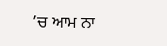’ਚ ਆਮ ਨਾ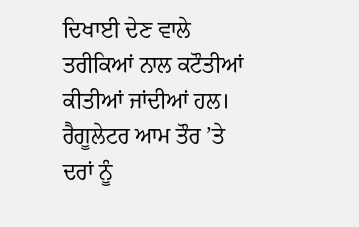ਦਿਖਾਈ ਦੇਣ ਵਾਲੇ ਤਰੀਕਿਆਂ ਨਾਲ ਕਟੌਤੀਆਂ ਕੀਤੀਆਂ ਜਾਂਦੀਆਂ ਹਲ। ਰੈਗੂਲੇਟਰ ਆਮ ਤੌਰ ’ਤੇ ਦਰਾਂ ਨੂੰ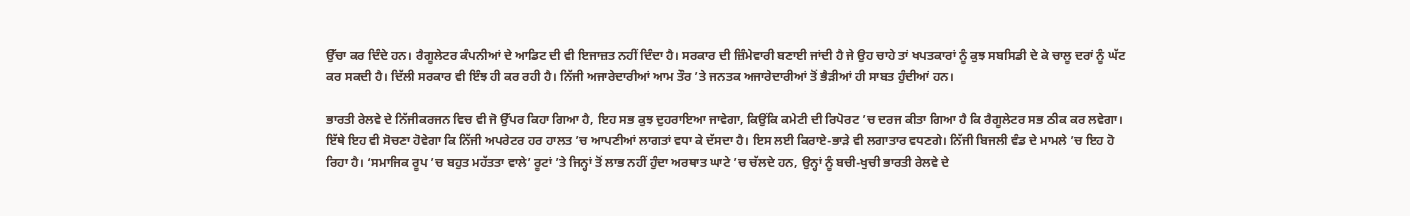ਉੱਚਾ ਕਰ ਦਿੰਦੇ ਹਨ। ਰੈਗੂਲੇਟਰ ਕੰਪਨੀਆਂ ਦੇ ਆਡਿਟ ਦੀ ਵੀ ਇਜਾਜ਼ਤ ਨਹੀਂ ਦਿੰਦਾ ਹੈ। ਸਰਕਾਰ ਦੀ ਜ਼ਿੰਮੇਵਾਰੀ ਬਣਾਈ ਜਾਂਦੀ ਹੈ ਜੇ ਉਹ ਚਾਹੇ ਤਾਂ ਖਪਤਕਾਰਾਂ ਨੂੰ ਕੁਝ ਸਬਸਿਡੀ ਦੇ ਕੇ ਚਾਲੂ ਦਰਾਂ ਨੂੰ ਘੱਟ ਕਰ ਸਕਦੀ ਹੈ। ਦਿੱਲੀ ਸਰਕਾਰ ਵੀ ਇੰਝ ਹੀ ਕਰ ਰਹੀ ਹੈ। ਨਿੱਜੀ ਅਜਾਰੇਦਾਰੀਆਂ ਆਮ ਤੌਰ ’ਤੇ ਜਨਤਕ ਅਜਾਰੇਦਾਰੀਆਂ ਤੋਂ ਭੈੜੀਆਂ ਹੀ ਸਾਬਤ ਹੁੰਦੀਆਂ ਹਨ।

ਭਾਰਤੀ ਰੇਲਵੇ ਦੇ ਨਿੱਜੀਕਰਜਨ ਵਿਚ ਵੀ ਜੋ ਉੱਪਰ ਕਿਹਾ ਗਿਆ ਹੈ, ਇਹ ਸਭ ਕੁਝ ਦੁਹਰਾਇਆ ਜਾਵੇਗਾ, ਕਿਉਂਕਿ ਕਮੇਟੀ ਦੀ ਰਿਪੋਰਟ ’ਚ ਦਰਜ ਕੀਤਾ ਗਿਆ ਹੈ ਕਿ ਰੈਗੂਲੇਟਰ ਸਭ ਠੀਕ ਕਰ ਲਵੇਗਾ। ਇੱਥੇ ਇਹ ਵੀ ਸੋਚਣਾ ਹੋਵੇਗਾ ਕਿ ਨਿੱਜੀ ਅਪਰੇਟਰ ਹਰ ਹਾਲਤ ’ਚ ਆਪਣੀਆਂ ਲਾਗਤਾਂ ਵਧਾ ਕੇ ਦੱਸਦਾ ਹੈ। ਇਸ ਲਈ ਕਿਰਾਏ-ਭਾੜੇ ਵੀ ਲਗਾਤਾਰ ਵਧਣਗੇ। ਨਿੱਜੀ ਬਿਜਲੀ ਵੰਡ ਦੇ ਮਾਮਲੇ ’ਚ ਇਹ ਹੋ ਰਿਹਾ ਹੈ। ‘ਸਮਾਜਿਕ ਰੂਪ ’ਚ ਬਹੁਤ ਮਹੱਤਤਾ ਵਾਲੇ’ ਰੂਟਾਂ ’ਤੇ ਜਿਨ੍ਹਾਂ ਤੋਂ ਲਾਭ ਨਹੀਂ ਹੁੰਦਾ ਅਰਥਾਤ ਘਾਟੇ ’ਚ ਚੱਲਦੇ ਹਨ, ਉਨ੍ਹਾਂ ਨੂੰ ਬਚੀ-ਖੁਚੀ ਭਾਰਤੀ ਰੇਲਵੇ ਦੇ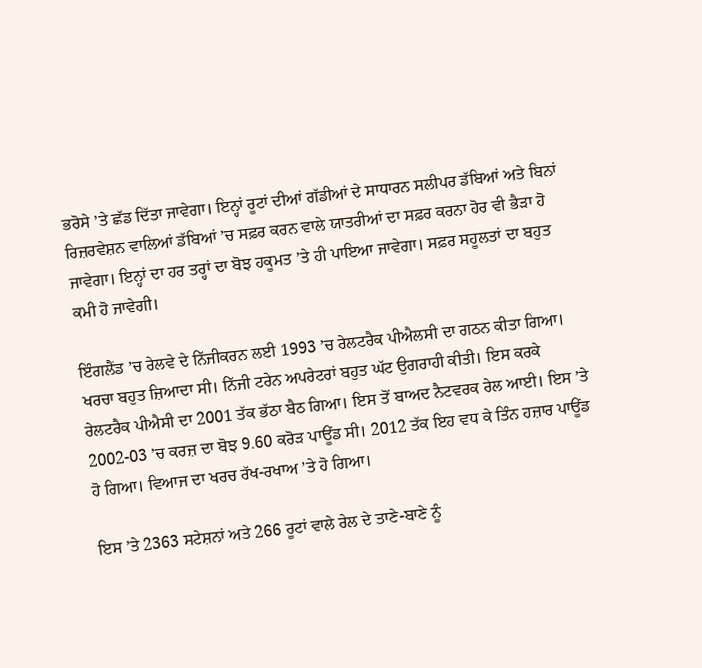ਭਰੋਸੇ ’ਤੇ ਛੱਡ ਦਿੱਤਾ ਜਾਵੇਗਾ। ਇਨ੍ਹਾਂ ਰੂਟਾਂ ਦੀਆਂ ਗੱਡੀਆਂ ਦੇ ਸਾਧਾਰਨ ਸਲੀਪਰ ਡੱਬਿਆਂ ਅਤੇ ਬਿਨਾਂ ਰਿਜ਼ਰਵੇਸ਼ਨ ਵਾਲਿਆਂ ਡੱਬਿਆਂ ’ਚ ਸਫ਼ਰ ਕਰਨ ਵਾਲੇ ਯਾਤਰੀਆਂ ਦਾ ਸਫ਼ਰ ਕਰਨਾ ਹੋਰ ਵੀ ਭੈੜਾ ਹੋ ਜਾਵੇਗਾ। ਇਨ੍ਹਾਂ ਦਾ ਹਰ ਤਰ੍ਹਾਂ ਦਾ ਬੋਝ ਹਕੂਮਤ ’ਤੇ ਹੀ ਪਾਇਆ ਜਾਵੇਗਾ। ਸਫ਼ਰ ਸਹੂਲਤਾਂ ਦਾ ਬਹੁਤ ਕਮੀ ਹੋ ਜਾਵੇਗੀ।

ਇੰਗਲੈਂਡ ’ਚ ਰੇਲਵੇ ਦੇ ਨਿੱਜੀਕਰਨ ਲਈ 1993 ’ਚ ਰੇਲਟਰੈਕ ਪੀਐਲਸੀ ਦਾ ਗਠਨ ਕੀਤਾ ਗਿਆ। ਖਰਚਾ ਬਹੁਤ ਜ਼ਿਆਦਾ ਸੀ। ਨਿੱਜੀ ਟਰੇਨ ਅਪਰੇਟਰਾਂ ਬਹੁਤ ਘੱਟ ਉਗਰਾਹੀ ਕੀਤੀ। ਇਸ ਕਰਕੇ ਰੇਲਟਰੈਕ ਪੀਐਸੀ ਦਾ 2001 ਤੱਕ ਭੱਠਾ ਬੈਠ ਗਿਆ। ਇਸ ਤੋਂ ਬਾਅਦ ਨੈਟਵਰਕ ਰੇਲ ਆਈ। ਇਸ ’ਤੇ 2002-03 ’ਚ ਕਰਜ਼ ਦਾ ਬੋਝ 9.60 ਕਰੋੜ ਪਾਊਂਡ ਸੀ। 2012 ਤੱਕ ਇਹ ਵਧ ਕੇ ਤਿੰਨ ਹਜ਼ਾਰ ਪਾਊਂਡ ਹੋ ਗਿਆ। ਵਿਆਜ ਦਾ ਖਰਚ ਰੱਖ-ਰਖਾਅ ’ਤੇ ਹੋ ਗਿਆ।

ਇਸ ’ਤੇ 2363 ਸਟੇਸ਼ਨਾਂ ਅਤੇ 266 ਰੂਟਾਂ ਵਾਲੇ ਰੇਲ ਦੇ ਤਾਣੇ-ਬਾਣੇ ਨੂੰ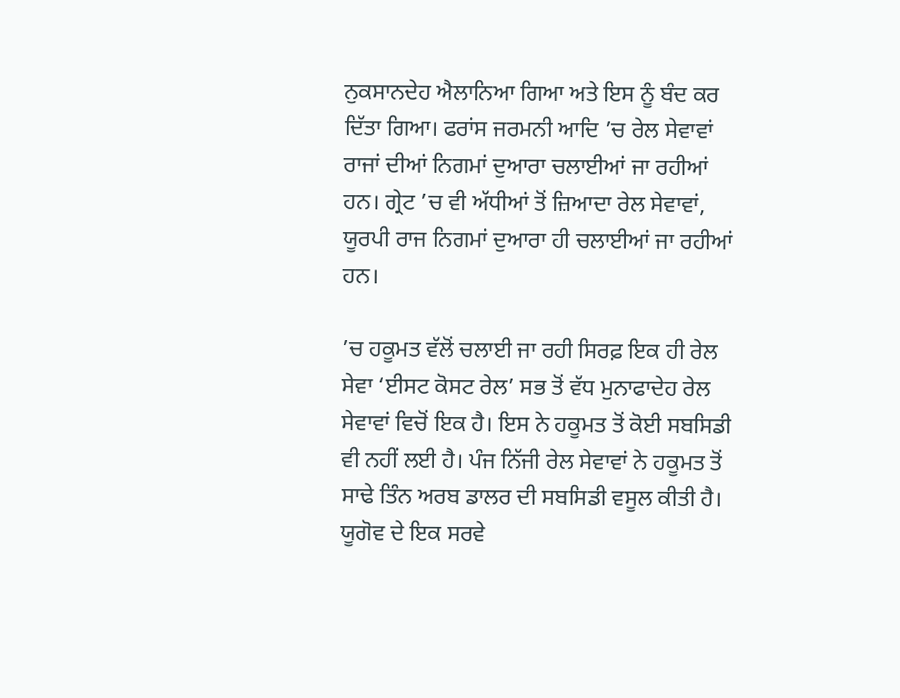ਨੁਕਸਾਨਦੇਹ ਐਲਾਨਿਆ ਗਿਆ ਅਤੇ ਇਸ ਨੂੰ ਬੰਦ ਕਰ ਦਿੱਤਾ ਗਿਆ। ਫਰਾਂਸ ਜਰਮਨੀ ਆਦਿ ’ਚ ਰੇਲ ਸੇਵਾਵਾਂ ਰਾਜਾਂ ਦੀਆਂ ਨਿਗਮਾਂ ਦੁਆਰਾ ਚਲਾਈਆਂ ਜਾ ਰਹੀਆਂ ਹਨ। ਗ੍ਰੇਟ ’ਚ ਵੀ ਅੱਧੀਆਂ ਤੋਂ ਜ਼ਿਆਦਾ ਰੇਲ ਸੇਵਾਵਾਂ, ਯੂਰਪੀ ਰਾਜ ਨਿਗਮਾਂ ਦੁਆਰਾ ਹੀ ਚਲਾਈਆਂ ਜਾ ਰਹੀਆਂ ਹਨ।

’ਚ ਹਕੂਮਤ ਵੱਲੋਂ ਚਲਾਈ ਜਾ ਰਹੀ ਸਿਰਫ਼ ਇਕ ਹੀ ਰੇਲ ਸੇਵਾ ‘ਈਸਟ ਕੋਸਟ ਰੇਲ’ ਸਭ ਤੋਂ ਵੱਧ ਮੁਨਾਫਾਦੇਹ ਰੇਲ ਸੇਵਾਵਾਂ ਵਿਚੋਂ ਇਕ ਹੈ। ਇਸ ਨੇ ਹਕੂਮਤ ਤੋਂ ਕੋਈ ਸਬਸਿਡੀ ਵੀ ਨਹੀਂ ਲਈ ਹੈ। ਪੰਜ ਨਿੱਜੀ ਰੇਲ ਸੇਵਾਵਾਂ ਨੇ ਹਕੂਮਤ ਤੋਂ ਸਾਢੇ ਤਿੰਨ ਅਰਬ ਡਾਲਰ ਦੀ ਸਬਸਿਡੀ ਵਸੂਲ ਕੀਤੀ ਹੈ। ਯੂਗੋਵ ਦੇ ਇਕ ਸਰਵੇ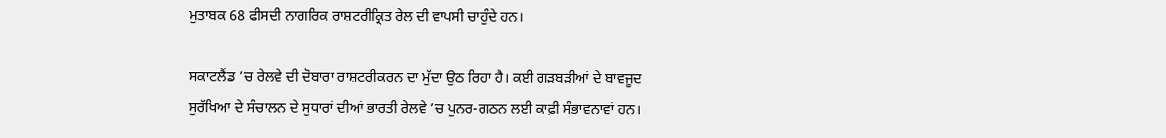ਮੁਤਾਬਕ 68 ਫੀਸਦੀ ਨਾਗਰਿਕ ਰਾਸ਼ਟਰੀਕ੍ਰਿਤ ਰੇਲ ਦੀ ਵਾਪਸੀ ਚਾਹੁੰਦੇ ਹਨ।

ਸਕਾਟਲੈਂਡ ’ਚ ਰੇਲਵੇ ਦੀ ਦੋਬਾਰਾ ਰਾਸ਼ਟਰੀਕਰਨ ਦਾ ਮੁੱਦਾ ਉਠ ਰਿਹਾ ਹੈ। ਕਈ ਗੜਬੜੀਆਂ ਦੇ ਬਾਵਜੂਦ ਸੁਰੱਖਿਆ ਦੇ ਸੰਚਾਲਨ ਦੇ ਸੁਧਾਰਾਂ ਦੀਆਂ ਭਾਰਤੀ ਰੇਲਵੇ ’ਚ ਪੁਨਰ-ਗਠਨ ਲਈ ਕਾਫ਼ੀ ਸੰਭਾਵਨਾਵਾਂ ਹਨ।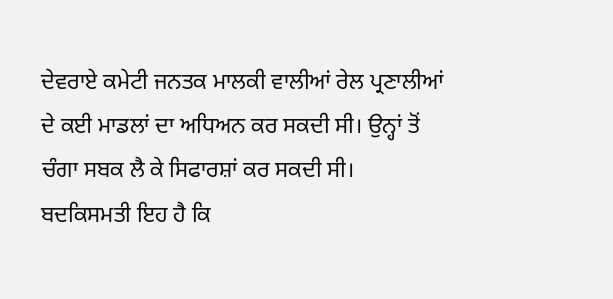ਦੇਵਰਾਏ ਕਮੇਟੀ ਜਨਤਕ ਮਾਲਕੀ ਵਾਲੀਆਂ ਰੇਲ ਪ੍ਰਣਾਲੀਆਂ ਦੇ ਕਈ ਮਾਡਲਾਂ ਦਾ ਅਧਿਅਨ ਕਰ ਸਕਦੀ ਸੀ। ਉਨ੍ਹਾਂ ਤੋਂ ਚੰਗਾ ਸਬਕ ਲੈ ਕੇ ਸਿਫਾਰਸ਼ਾਂ ਕਰ ਸਕਦੀ ਸੀ। ਬਦਕਿਸਮਤੀ ਇਹ ਹੈ ਕਿ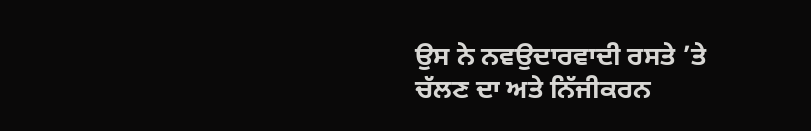ਉਸ ਨੇ ਨਵਉਦਾਰਵਾਦੀ ਰਸਤੇ ’ਤੇ ਚੱਲਣ ਦਾ ਅਤੇ ਨਿੱਜੀਕਰਨ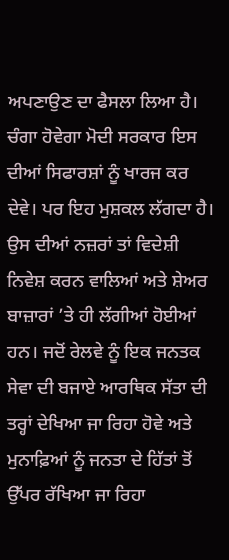ਅਪਣਾਉਣ ਦਾ ਫੈਸਲਾ ਲਿਆ ਹੈ। ਚੰਗਾ ਹੋਵੇਗਾ ਮੋਦੀ ਸਰਕਾਰ ਇਸ ਦੀਆਂ ਸਿਫਾਰਸ਼ਾਂ ਨੂੰ ਖਾਰਜ ਕਰ ਦੇਵੇ। ਪਰ ਇਹ ਮੁਸ਼ਕਲ ਲੱਗਦਾ ਹੈ। ਉਸ ਦੀਆਂ ਨਜ਼ਰਾਂ ਤਾਂ ਵਿਦੇਸ਼ੀ ਨਿਵੇਸ਼ ਕਰਨ ਵਾਲਿਆਂ ਅਤੇ ਸ਼ੇਅਰ ਬਾਜ਼ਾਰਾਂ ’ਤੇ ਹੀ ਲੱਗੀਆਂ ਹੋਈਆਂ ਹਨ। ਜਦੋਂ ਰੇਲਵੇ ਨੂੰ ਇਕ ਜਨਤਕ ਸੇਵਾ ਦੀ ਬਜਾਏ ਆਰਥਿਕ ਸੱਤਾ ਦੀ ਤਰ੍ਹਾਂ ਦੇਖਿਆ ਜਾ ਰਿਹਾ ਹੋਵੇ ਅਤੇ ਮੁਨਾਫ਼ਿਆਂ ਨੂੰ ਜਨਤਾ ਦੇ ਹਿੱਤਾਂ ਤੋਂ ਉੱਪਰ ਰੱਖਿਆ ਜਾ ਰਿਹਾ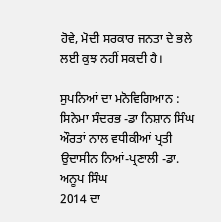ਹੋਵੇ, ਮੋਦੀ ਸਰਕਾਰ ਜਨਤਾ ਦੇ ਭਲੇ ਲਈ ਕੁਝ ਨਹੀਂ ਸਕਦੀ ਹੈ।

ਸੁਪਨਿਆਂ ਦਾ ਮਨੋਵਿਗਿਆਨ : ਸਿਨੇਮਾ ਸੰਦਰਭ -ਡਾ ਨਿਸ਼ਾਨ ਸਿੰਘ
ਔਰਤਾਂ ਨਾਲ ਵਧੀਕੀਆਂ ਪ੍ਰਤੀ ਉਦਾਸੀਨ ਨਿਆਂ-ਪ੍ਰਣਾਲੀ -ਡਾ. ਅਨੂਪ ਸਿੰਘ
2014 ਦਾ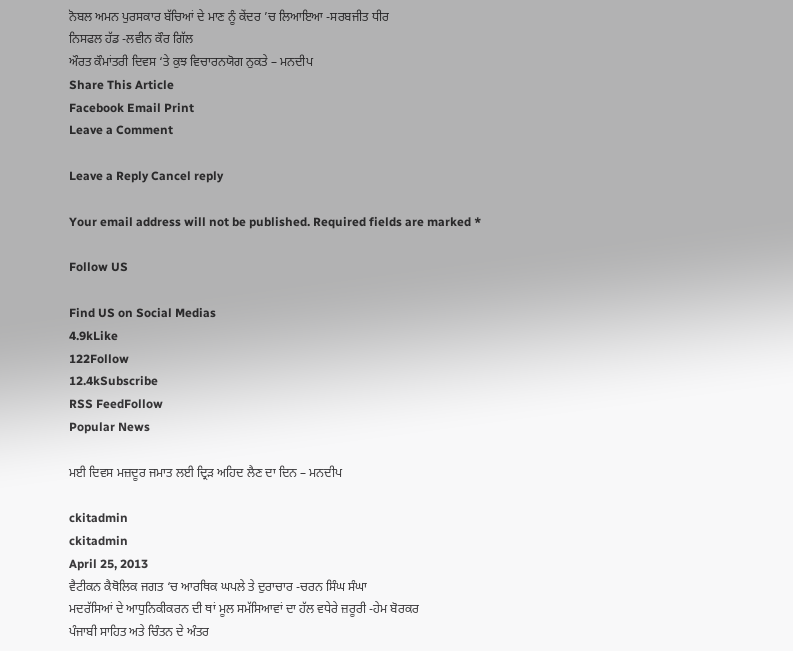ਨੋਬਲ ਅਮਨ ਪੁਰਸਕਾਰ ਬੱਚਿਆਂ ਦੇ ਮਾਣ ਨੂੰ ਕੇਂਦਰ ’ਚ ਲਿਆਇਆ -ਸਰਬਜੀਤ ਧੀਰ
ਨਿਸਫਲ ਹੱਡ -ਲਵੀਨ ਕੌਰ ਗਿੱਲ
ਔਰਤ ਕੌਮਾਂਤਰੀ ਦਿਵਸ ‘ਤੇ ਕੁਝ ਵਿਚਾਰਨਯੋਗ ਨੁਕਤੇ – ਮਨਦੀਪ
Share This Article
Facebook Email Print
Leave a Comment

Leave a Reply Cancel reply

Your email address will not be published. Required fields are marked *

Follow US

Find US on Social Medias
4.9kLike
122Follow
12.4kSubscribe
RSS FeedFollow
Popular News

ਮਈ ਦਿਵਸ ਮਜ਼ਦੂਰ ਜਮਾਤ ਲਈ ਦ੍ਰਿੜ ਅਹਿਦ ਲੈਣ ਦਾ ਦਿਨ – ਮਨਦੀਪ

ckitadmin
ckitadmin
April 25, 2013
ਵੈਟੀਕਨ ਕੈਥੋਲਿਕ ਜਗਤ ‘ਚ ਆਰਥਿਕ ਘਪਲੇ ਤੇ ਦੁਰਾਚਾਰ -ਚਰਨ ਸਿੰਘ ਸੰਘਾ
ਮਦਰੱਸਿਆਂ ਦੇ ਆਧੁਨਿਕੀਕਰਨ ਦੀ ਥਾਂ ਮੂਲ ਸਮੱਸਿਆਵਾਂ ਦਾ ਹੱਲ ਵਧੇਰੇ ਜ਼ਰੂਰੀ -ਹੇਮ ਬੋਰਕਰ
ਪੰਜਾਬੀ ਸਾਹਿਤ ਅਤੇ ਚਿੰਤਨ ਦੇ ਅੰਤਰ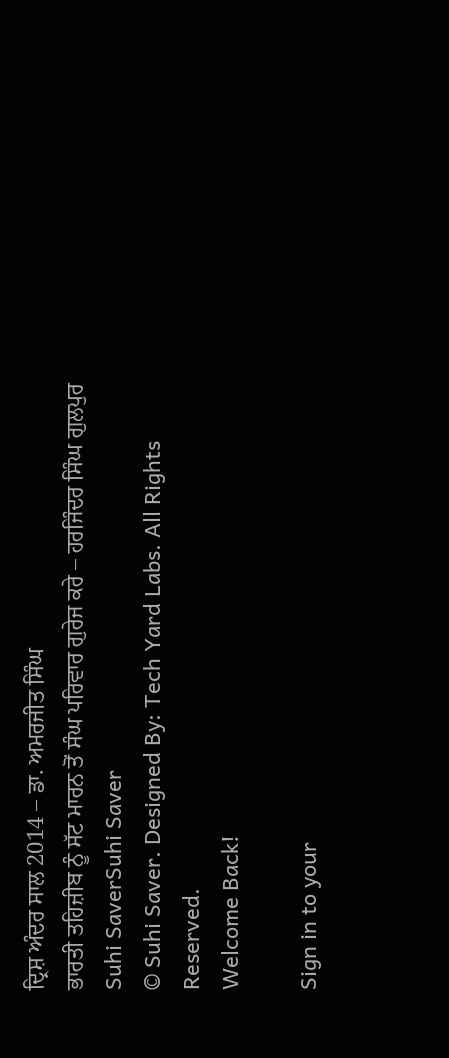ਦ੍ਰਿਸ਼ ਅੰਦਰ ਸਾਲ 2014 – ਡਾ. ਅਮਰਜੀਤ ਸਿੰਘ
ਭਾਰਤੀ ਤਹਿਜ਼ੀਬ ਨੂੰ ਸੱਟ ਮਾਰਨ ਤੋਂ ਸੰਘ ਪਰਿਵਾਰ ਗੁਰੇਜ ਕਰੇ – ਹਰਜਿੰਦਰ ਸਿੰਘ ਗੁਲਪੁਰ
Suhi SaverSuhi Saver
© Suhi Saver. Designed By: Tech Yard Labs. All Rights Reserved.
Welcome Back!

Sign in to your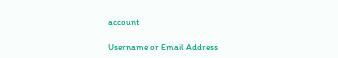account

Username or Email Address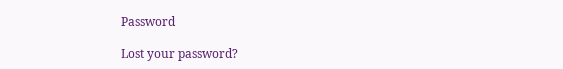Password

Lost your password?